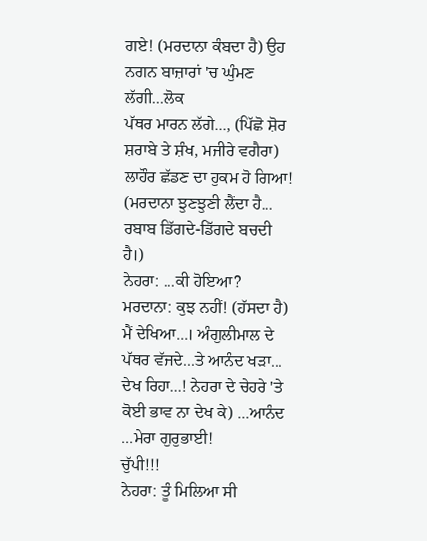ਗਏ! (ਮਰਦਾਨਾ ਕੰਬਦਾ ਹੈ) ਉਹ ਨਗਨ ਬਾਜ਼ਾਰਾਂ 'ਚ ਘੁੰਮਣ ਲੱਗੀ...ਲੋਕ
ਪੱਥਰ ਮਾਰਨ ਲੱਗੇ..., (ਪਿੱਛੋ ਸ਼ੋਰ ਸ਼ਰਾਬੇ ਤੇ ਸ਼ੰਖ, ਮਜੀਰੇ ਵਗੈਰਾ)
ਲਾਹੌਰ ਛੱਡਣ ਦਾ ਹੁਕਮ ਹੋ ਗਿਆ!
(ਮਰਦਾਨਾ ਝੁਣਝੁਣੀ ਲੈਂਦਾ ਹੈ... ਰਬਾਬ ਡਿੱਗਦੇ-ਡਿੱਗਦੇ ਬਚਦੀ
ਹੈ।)
ਨੇਹਰਾ: ...ਕੀ ਹੋਇਆ? ਮਰਦਾਨਾ: ਕੁਝ ਨਹੀਂ! (ਹੱਸਦਾ ਹੈ) ਮੈਂ ਦੇਖਿਆ...। ਅੰਗੁਲੀਮਾਲ ਦੇ
ਪੱਥਰ ਵੱਜਦੇ...ਤੇ ਆਨੰਦ ਖੜਾ... ਦੇਖ ਰਿਹਾ...! ਨੇਹਰਾ ਦੇ ਚੇਹਰੇ 'ਤੇ
ਕੋਈ ਭਾਵ ਨਾ ਦੇਖ ਕੇ) ...ਆਨੰਦ ...ਮੇਰਾ ਗੁਰੁਭਾਈ!
ਚੁੱਪੀ!!!
ਨੇਹਰਾ: ਤੂੰ ਮਿਲਿਆ ਸੀ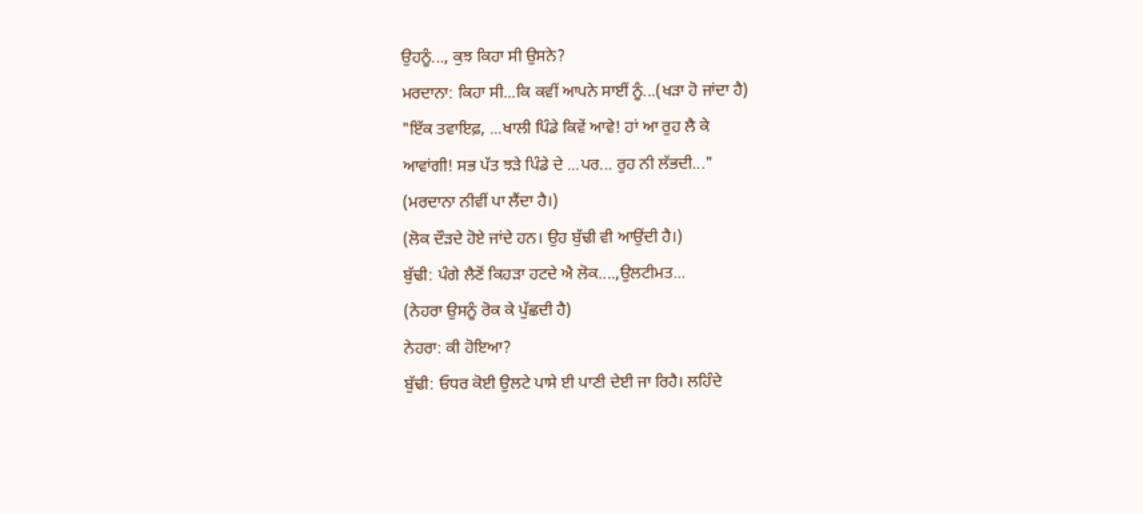ਉਹਨੂੰ..., ਕੁਝ ਕਿਹਾ ਸੀ ਉਸਨੇ?
ਮਰਦਾਨਾ: ਕਿਹਾ ਸੀ...ਕਿ ਕਵੀਂ ਆਪਨੇ ਸਾਈਂ ਨੂੰ...(ਖੜਾ ਹੋ ਜਾਂਦਾ ਹੈ)
"ਇੱਕ ਤਵਾਇਫ਼, ...ਖਾਲੀ ਪਿੰਡੇ ਕਿਵੇਂ ਆਵੇ! ਹਾਂ ਆ ਰੁਹ ਲੈ ਕੇ
ਆਵਾਂਗੀ! ਸਭ ਪੱਤ ਝੜੇ ਪਿੰਡੇ ਦੇ ...ਪਰ... ਰੁਹ ਨੀ ਲੱਭਦੀ..."
(ਮਰਦਾਨਾ ਨੀਵੀਂ ਪਾ ਲੈਂਦਾ ਹੈ।)
(ਲੋਕ ਦੌੜਦੇ ਹੋਏ ਜਾਂਦੇ ਹਨ। ਉਹ ਬੁੱਢੀ ਵੀ ਆਉਂਦੀ ਹੈ।)
ਬੁੱਢੀ: ਪੰਗੇ ਲੈਣੋਂ ਕਿਹੜਾ ਹਟਦੇ ਐ ਲੋਕ....,ਉਲਟੀਮਤ...
(ਨੇਹਰਾ ਉਸਨੂੰ ਰੋਕ ਕੇ ਪੁੱਛਦੀ ਹੈ)
ਨੇਹਰਾ: ਕੀ ਹੋਇਆ?
ਬੁੱਢੀ: ਓਧਰ ਕੋਈ ਉਲਟੇ ਪਾਸੇ ਈ ਪਾਣੀ ਦੇਈ ਜਾ ਰਿਹੈ। ਲਹਿੰਦੇ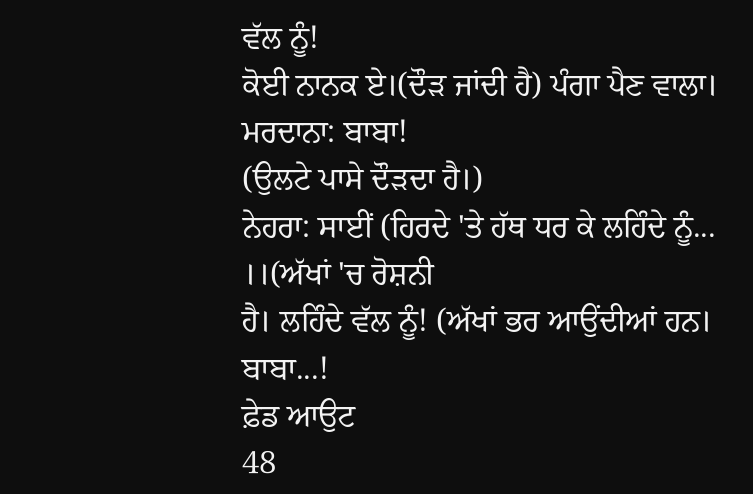ਵੱਲ ਨੂੰ!
ਕੋਈ ਨਾਨਕ ਏ।(ਦੌੜ ਜਾਂਦੀ ਹੈ) ਪੰਗਾ ਪੈਣ ਵਾਲਾ।
ਮਰਦਾਨਾ: ਬਾਬਾ!
(ਉਲਟੇ ਪਾਸੇ ਦੌੜਦਾ ਹੈ।)
ਨੇਹਰਾ: ਸਾਈਂ (ਹਿਰਦੇ 'ਤੇ ਹੱਥ ਧਰ ਕੇ ਲਹਿੰਦੇ ਨੂੰ... ।।(ਅੱਖਾਂ 'ਚ ਰੋਸ਼ਨੀ
ਹੈ। ਲਹਿੰਦੇ ਵੱਲ ਨੂੰ! (ਅੱਖਾਂ ਭਰ ਆਉਂਦੀਆਂ ਹਨ। ਬਾਬਾ...!
ਫ਼ੇਡ ਆਉਟ
48